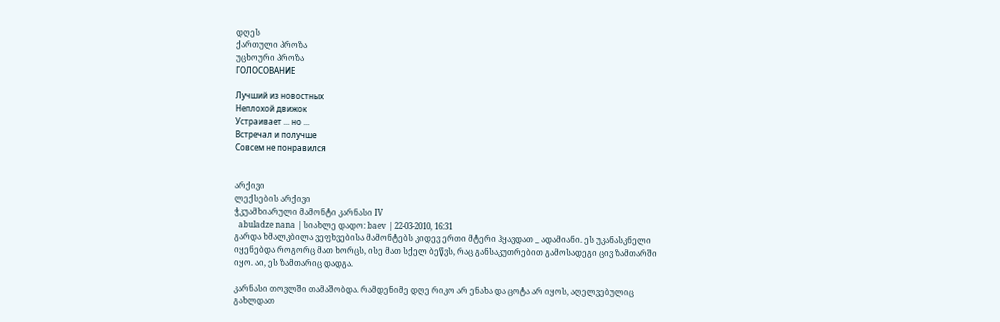დღეს
ქართული პროზა
უცხოური პროზა
ГОЛОСОВАНИЕ

Лучший из новостных
Неплохой движок
Устраивает ... но ...
Встречал и получше
Совсем не понравился


არქივი
ლექსების არქივი
ჭკუამხიარული მამონტი კარნასი IV
  abuladze nana | სიახლე დადო: baev | 22-03-2010, 16:31
გარდა ხმალკბილა ვეფხვებისა მამონტებს კიდევ ერთი მტერი ჰყავდათ _ ადამიანი. ეს უკანასკნელი იყენებდა როგორც მათ ხორცს, ისე მათ სქელ ბეწვს, რაც განსაკუთრებით გამოსადეგი ცივ ზამთარში იყო. აი, ეს ზამთარიც დადგა.

კარნასი თოვლში თამაშობდა. რამდენიმე დღე რიკო არ ენახა და ცოტა არ იყოს, აღელვებულიც გახლდათ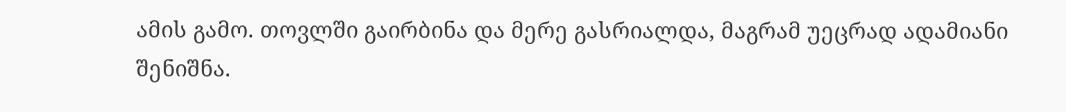ამის გამო. თოვლში გაირბინა და მერე გასრიალდა, მაგრამ უეცრად ადამიანი შენიშნა.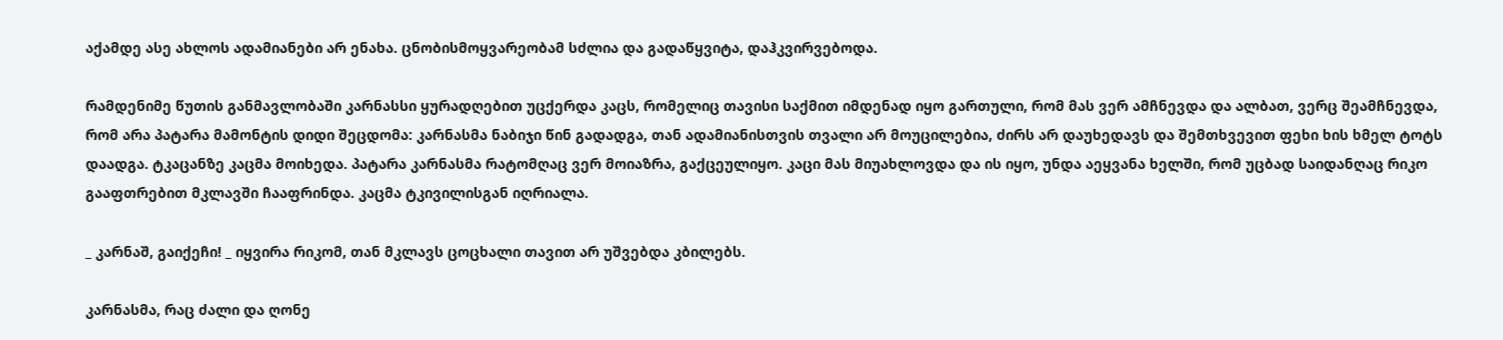აქამდე ასე ახლოს ადამიანები არ ენახა. ცნობისმოყვარეობამ სძლია და გადაწყვიტა, დაჰკვირვებოდა.

რამდენიმე წუთის განმავლობაში კარნასსი ყურადღებით უცქერდა კაცს, რომელიც თავისი საქმით იმდენად იყო გართული, რომ მას ვერ ამჩნევდა და ალბათ, ვერც შეამჩნევდა, რომ არა პატარა მამონტის დიდი შეცდომა: კარნასმა ნაბიჯი წინ გადადგა, თან ადამიანისთვის თვალი არ მოუცილებია, ძირს არ დაუხედავს და შემთხვევით ფეხი ხის ხმელ ტოტს დაადგა. ტკაცანზე კაცმა მოიხედა. პატარა კარნასმა რატომღაც ვერ მოიაზრა, გაქცეულიყო. კაცი მას მიუახლოვდა და ის იყო, უნდა აეყვანა ხელში, რომ უცბად საიდანღაც რიკო გააფთრებით მკლავში ჩააფრინდა. კაცმა ტკივილისგან იღრიალა.

_ კარნაშ, გაიქეჩი! _ იყვირა რიკომ, თან მკლავს ცოცხალი თავით არ უშვებდა კბილებს.

კარნასმა, რაც ძალი და ღონე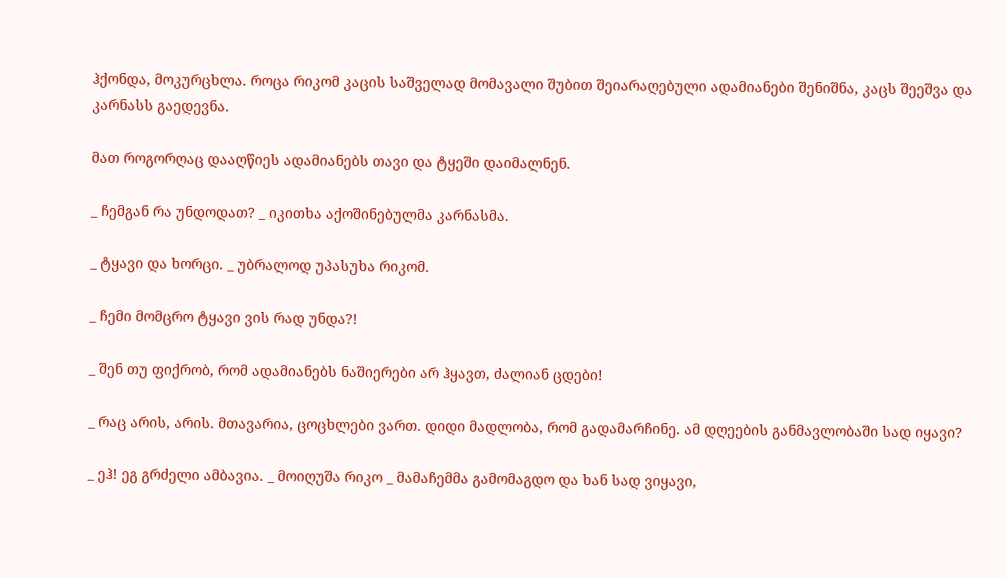ჰქონდა, მოკურცხლა. როცა რიკომ კაცის საშველად მომავალი შუბით შეიარაღებული ადამიანები შენიშნა, კაცს შეეშვა და კარნასს გაედევნა.

მათ როგორღაც დააღწიეს ადამიანებს თავი და ტყეში დაიმალნენ.

_ ჩემგან რა უნდოდათ? _ იკითხა აქოშინებულმა კარნასმა.

_ ტყავი და ხორცი. _ უბრალოდ უპასუხა რიკომ.

_ ჩემი მომცრო ტყავი ვის რად უნდა?!

_ შენ თუ ფიქრობ, რომ ადამიანებს ნაშიერები არ ჰყავთ, ძალიან ცდები!

_ რაც არის, არის. მთავარია, ცოცხლები ვართ. დიდი მადლობა, რომ გადამარჩინე. ამ დღეების განმავლობაში სად იყავი?

_ ეჰ! ეგ გრძელი ამბავია. _ მოიღუშა რიკო _ მამაჩემმა გამომაგდო და ხან სად ვიყავი,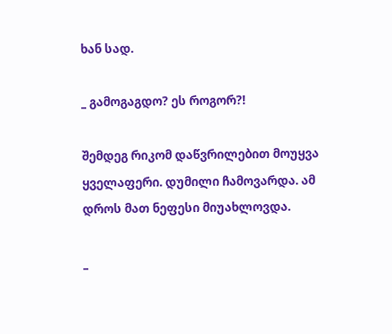ხან სად.

_ გამოგაგდო? ეს როგორ?!

შემდეგ რიკომ დაწვრილებით მოუყვა ყველაფერი. დუმილი ჩამოვარდა. ამ დროს მათ ნეფესი მიუახლოვდა.

_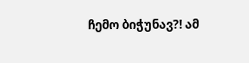ჩემო ბიჭუნავ?! ამ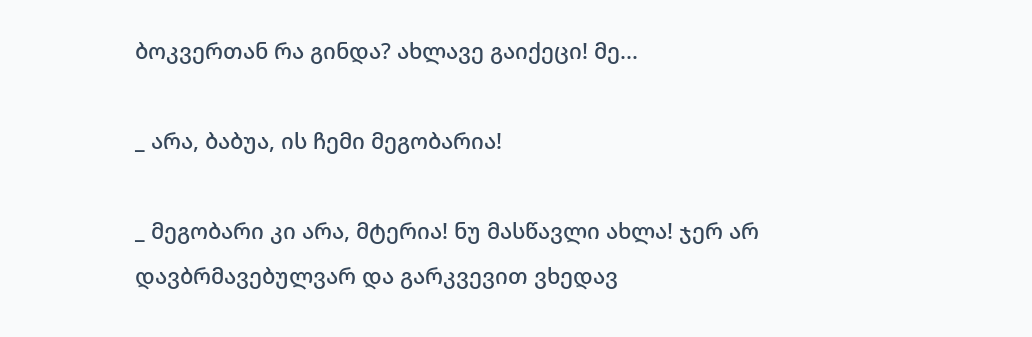ბოკვერთან რა გინდა? ახლავე გაიქეცი! მე...

_ არა, ბაბუა, ის ჩემი მეგობარია!

_ მეგობარი კი არა, მტერია! ნუ მასწავლი ახლა! ჯერ არ დავბრმავებულვარ და გარკვევით ვხედავ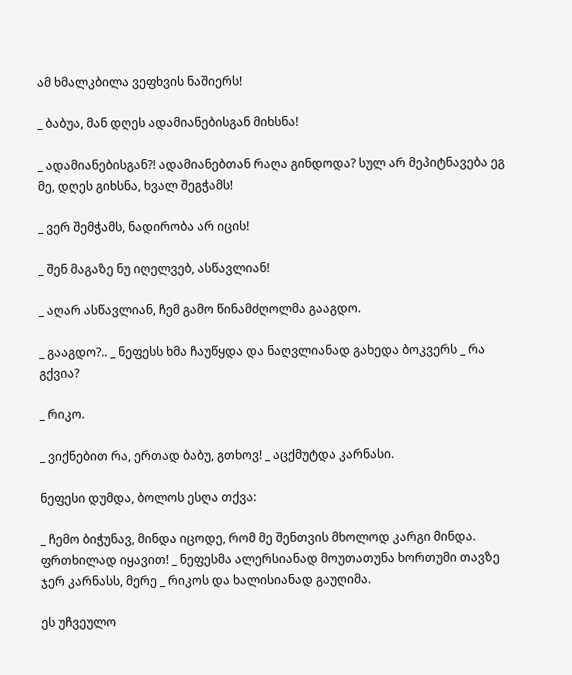ამ ხმალკბილა ვეფხვის ნაშიერს!

_ ბაბუა, მან დღეს ადამიანებისგან მიხსნა!

_ ადამიანებისგან?! ადამიანებთან რაღა გინდოდა? სულ არ მეპიტნავება ეგ მე, დღეს გიხსნა, ხვალ შეგჭამს!

_ ვერ შემჭამს, ნადირობა არ იცის!

_ შენ მაგაზე ნუ იღელვებ, ასწავლიან!

_ აღარ ასწავლიან, ჩემ გამო წინამძღოლმა გააგდო.

_ გააგდო?.. _ ნეფესს ხმა ჩაუწყდა და ნაღვლიანად გახედა ბოკვერს _ რა გქვია?

_ რიკო.

_ ვიქნებით რა, ერთად ბაბუ, გთხოვ! _ აცქმუტდა კარნასი.

ნეფესი დუმდა, ბოლოს ესღა თქვა:

_ ჩემო ბიჭუნავ, მინდა იცოდე, რომ მე შენთვის მხოლოდ კარგი მინდა. ფრთხილად იყავით! _ ნეფესმა ალერსიანად მოუთათუნა ხორთუმი თავზე ჯერ კარნასს, მერე _ რიკოს და ხალისიანად გაუღიმა.

ეს უჩვეულო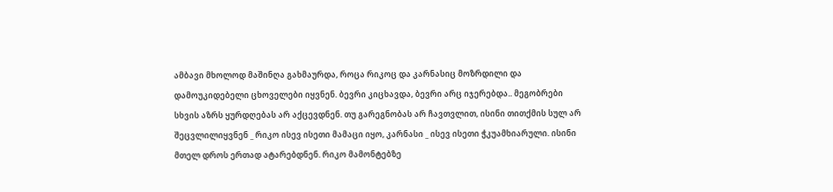ამბავი მხოლოდ მაშინღა გახმაურდა, როცა რიკოც და კარნასიც მოზრდილი და დამოუკიდებელი ცხოველები იყვნენ. ბევრი კიცხავდა, ბევრი არც იჯერებდა.. მეგობრები სხვის აზრს ყურდღებას არ აქცევდნენ. თუ გარეგნობას არ ჩავთვლით, ისინი თითქმის სულ არ შეცვლილიყვნენ _ რიკო ისევ ისეთი მამაცი იყო, კარნასი _ ისევ ისეთი ჭკუამხიარული. ისინი მთელ დროს ერთად ატარებდნენ. რიკო მამონტებზე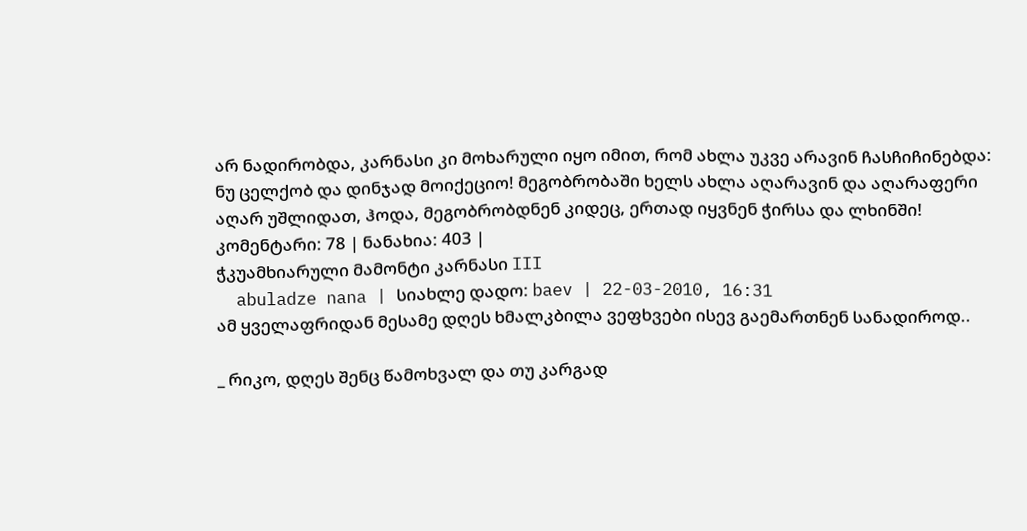არ ნადირობდა, კარნასი კი მოხარული იყო იმით, რომ ახლა უკვე არავინ ჩასჩიჩინებდა: ნუ ცელქობ და დინჯად მოიქეციო! მეგობრობაში ხელს ახლა აღარავინ და აღარაფერი აღარ უშლიდათ, ჰოდა, მეგობრობდნენ კიდეც, ერთად იყვნენ ჭირსა და ლხინში!
კომენტარი: 78 | ნანახია: 403 |
ჭკუამხიარული მამონტი კარნასი III
  abuladze nana | სიახლე დადო: baev | 22-03-2010, 16:31
ამ ყველაფრიდან მესამე დღეს ხმალკბილა ვეფხვები ისევ გაემართნენ სანადიროდ..

_ რიკო, დღეს შენც წამოხვალ და თუ კარგად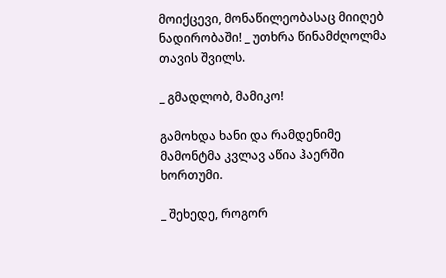მოიქცევი, მონაწილეობასაც მიიღებ ნადირობაში! _ უთხრა წინამძღოლმა თავის შვილს.

_ გმადლობ, მამიკო!

გამოხდა ხანი და რამდენიმე მამონტმა კვლავ აწია ჰაერში ხორთუმი.

_ შეხედე, როგორ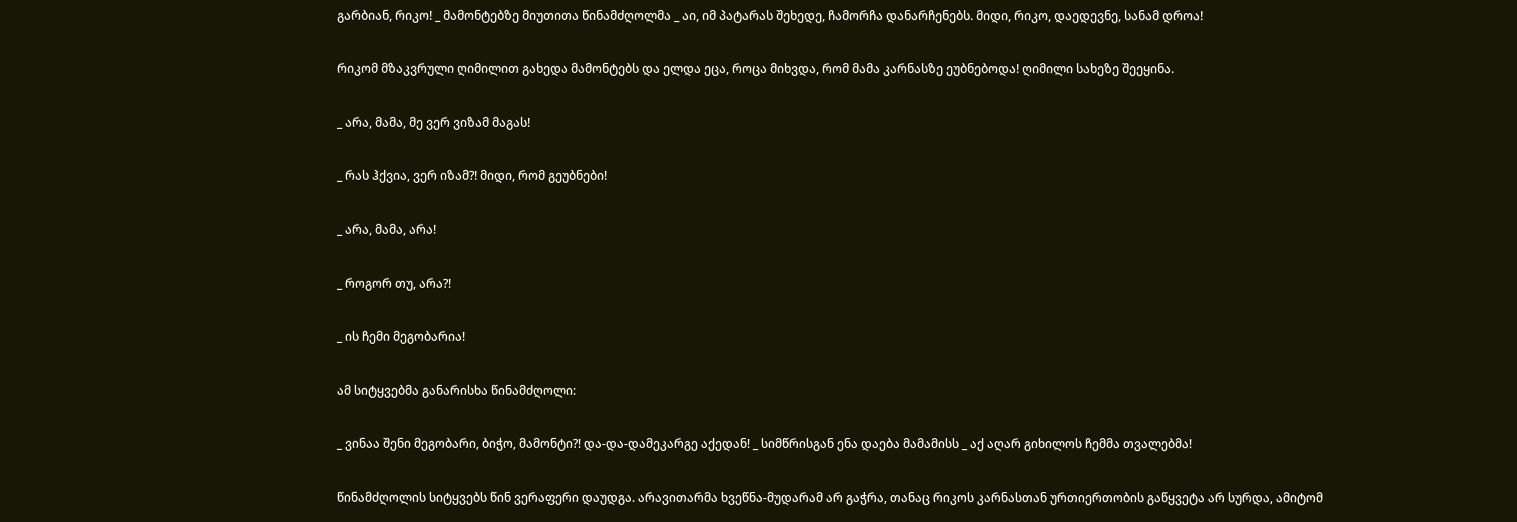გარბიან, რიკო! _ მამონტებზე მიუთითა წინამძღოლმა _ აი, იმ პატარას შეხედე, ჩამორჩა დანარჩენებს. მიდი, რიკო, დაედევნე, სანამ დროა!

რიკომ მზაკვრული ღიმილით გახედა მამონტებს და ელდა ეცა, როცა მიხვდა, რომ მამა კარნასზე ეუბნებოდა! ღიმილი სახეზე შეეყინა.

_ არა, მამა, მე ვერ ვიზამ მაგას!

_ რას ჰქვია, ვერ იზამ?! მიდი, რომ გეუბნები!

_ არა, მამა, არა!

_ როგორ თუ, არა?!

_ ის ჩემი მეგობარია!

ამ სიტყვებმა განარისხა წინამძღოლი:

_ ვინაა შენი მეგობარი, ბიჭო, მამონტი?! და-და-დამეკარგე აქედან! _ სიმწრისგან ენა დაება მამამისს _ აქ აღარ გიხილოს ჩემმა თვალებმა!

წინამძღოლის სიტყვებს წინ ვერაფერი დაუდგა. არავითარმა ხვეწნა-მუდარამ არ გაჭრა, თანაც რიკოს კარნასთან ურთიერთობის გაწყვეტა არ სურდა, ამიტომ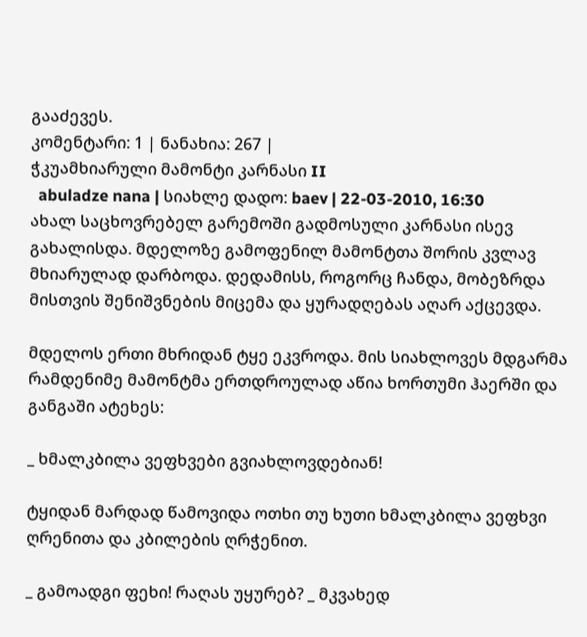გააძევეს.
კომენტარი: 1 | ნანახია: 267 |
ჭკუამხიარული მამონტი კარნასი II
  abuladze nana | სიახლე დადო: baev | 22-03-2010, 16:30
ახალ საცხოვრებელ გარემოში გადმოსული კარნასი ისევ გახალისდა. მდელოზე გამოფენილ მამონტთა შორის კვლავ მხიარულად დარბოდა. დედამისს, როგორც ჩანდა, მობეზრდა მისთვის შენიშვნების მიცემა და ყურადღებას აღარ აქცევდა.

მდელოს ერთი მხრიდან ტყე ეკვროდა. მის სიახლოვეს მდგარმა რამდენიმე მამონტმა ერთდროულად აწია ხორთუმი ჰაერში და განგაში ატეხეს:

_ ხმალკბილა ვეფხვები გვიახლოვდებიან!

ტყიდან მარდად წამოვიდა ოთხი თუ ხუთი ხმალკბილა ვეფხვი ღრენითა და კბილების ღრჭენით.

_ გამოადგი ფეხი! რაღას უყურებ? _ მკვახედ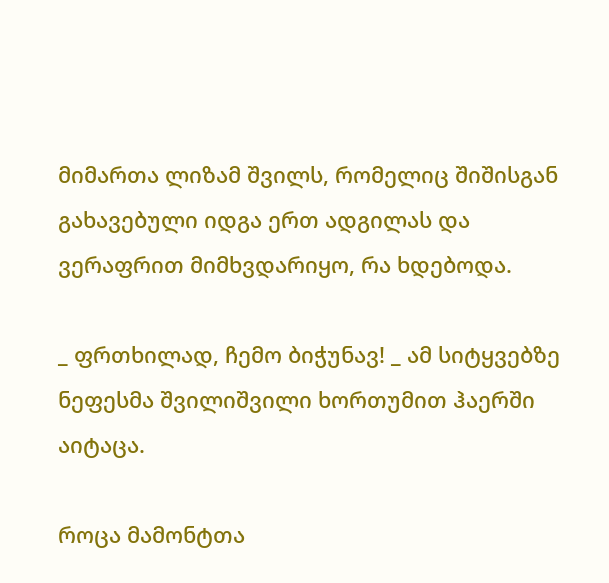მიმართა ლიზამ შვილს, რომელიც შიშისგან გახავებული იდგა ერთ ადგილას და ვერაფრით მიმხვდარიყო, რა ხდებოდა.

_ ფრთხილად, ჩემო ბიჭუნავ! _ ამ სიტყვებზე ნეფესმა შვილიშვილი ხორთუმით ჰაერში აიტაცა.

როცა მამონტთა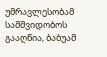უმრავლესობამ სამშვიდობოს გააღწია, ბაბუამ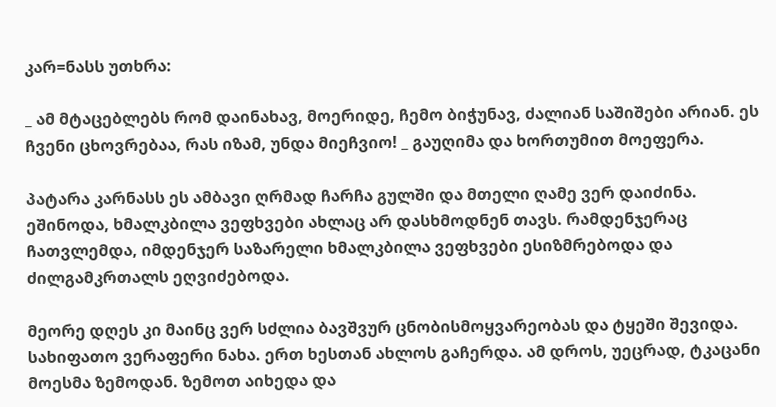კარ=ნასს უთხრა:

_ ამ მტაცებლებს რომ დაინახავ, მოერიდე, ჩემო ბიჭუნავ, ძალიან საშიშები არიან. ეს ჩვენი ცხოვრებაა, რას იზამ, უნდა მიეჩვიო! _ გაუღიმა და ხორთუმით მოეფერა.

პატარა კარნასს ეს ამბავი ღრმად ჩარჩა გულში და მთელი ღამე ვერ დაიძინა. ეშინოდა, ხმალკბილა ვეფხვები ახლაც არ დასხმოდნენ თავს. რამდენჯერაც ჩათვლემდა, იმდენჯერ საზარელი ხმალკბილა ვეფხვები ესიზმრებოდა და ძილგამკრთალს ეღვიძებოდა.

მეორე დღეს კი მაინც ვერ სძლია ბავშვურ ცნობისმოყვარეობას და ტყეში შევიდა. სახიფათო ვერაფერი ნახა. ერთ ხესთან ახლოს გაჩერდა. ამ დროს, უეცრად, ტკაცანი მოესმა ზემოდან. ზემოთ აიხედა და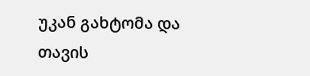უკან გახტომა და თავის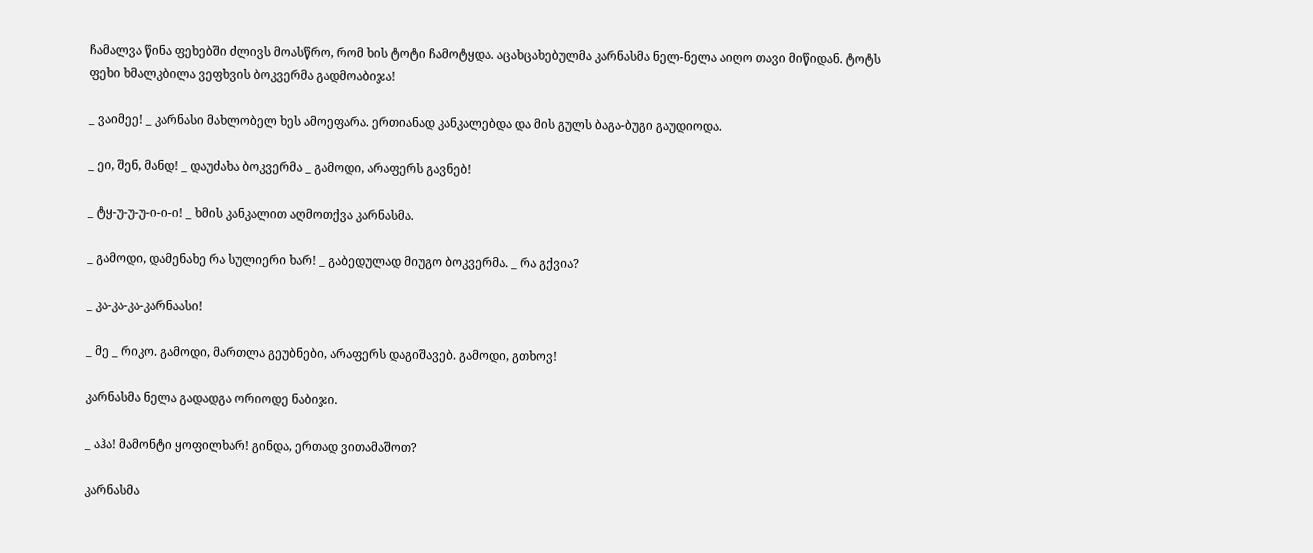ჩამალვა წინა ფეხებში ძლივს მოასწრო, რომ ხის ტოტი ჩამოტყდა. აცახცახებულმა კარნასმა ნელ-ნელა აიღო თავი მიწიდან. ტოტს ფეხი ხმალკბილა ვეფხვის ბოკვერმა გადმოაბიჯა!

_ ვაიმეე! _ კარნასი მახლობელ ხეს ამოეფარა. ერთიანად კანკალებდა და მის გულს ბაგა-ბუგი გაუდიოდა.

_ ეი, შენ, მანდ! _ დაუძახა ბოკვერმა _ გამოდი, არაფერს გავნებ!

_ ტყ-უ-უ-უ-ი-ი-ი! _ ხმის კანკალით აღმოთქვა კარნასმა.

_ გამოდი, დამენახე რა სულიერი ხარ! _ გაბედულად მიუგო ბოკვერმა. _ რა გქვია?

_ კა-კა-კა-კარნაასი!

_ მე _ რიკო. გამოდი, მართლა გეუბნები, არაფერს დაგიშავებ. გამოდი, გთხოვ!

კარნასმა ნელა გადადგა ორიოდე ნაბიჯი.

_ აჰა! მამონტი ყოფილხარ! გინდა, ერთად ვითამაშოთ?

კარნასმა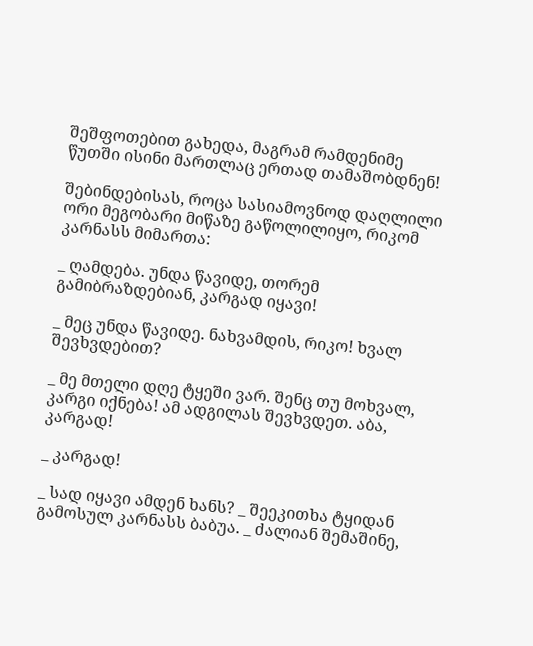შეშფოთებით გახედა, მაგრამ რამდენიმე წუთში ისინი მართლაც ერთად თამაშობდნენ!

შებინდებისას, როცა სასიამოვნოდ დაღლილი ორი მეგობარი მიწაზე გაწოლილიყო, რიკომ კარნასს მიმართა:

_ ღამდება. უნდა წავიდე, თორემ გამიბრაზდებიან, კარგად იყავი!

_ მეც უნდა წავიდე. ნახვამდის, რიკო! ხვალ შევხვდებით?

_ მე მთელი დღე ტყეში ვარ. შენც თუ მოხვალ, კარგი იქნება! ამ ადგილას შევხვდეთ. აბა, კარგად!

_ კარგად!

_ სად იყავი ამდენ ხანს? _ შეეკითხა ტყიდან გამოსულ კარნასს ბაბუა. _ ძალიან შემაშინე,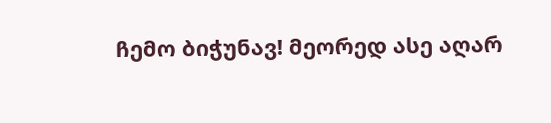ჩემო ბიჭუნავ! მეორედ ასე აღარ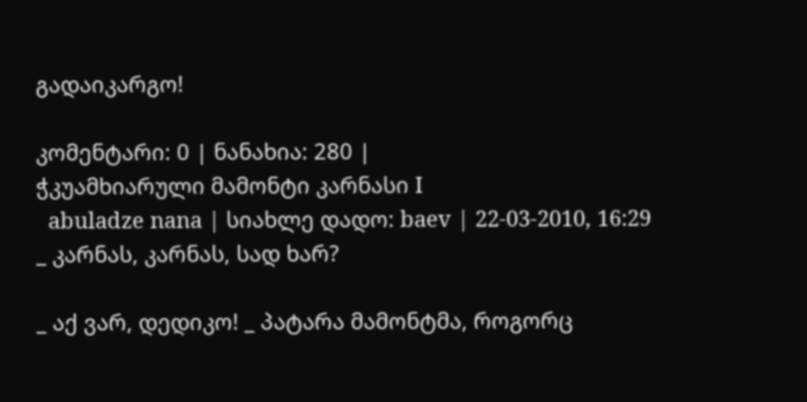გადაიკარგო!

კომენტარი: 0 | ნანახია: 280 |
ჭკუამხიარული მამონტი კარნასი I
  abuladze nana | სიახლე დადო: baev | 22-03-2010, 16:29
_ კარნას, კარნას, სად ხარ?

_ აქ ვარ, დედიკო! _ პატარა მამონტმა, როგორც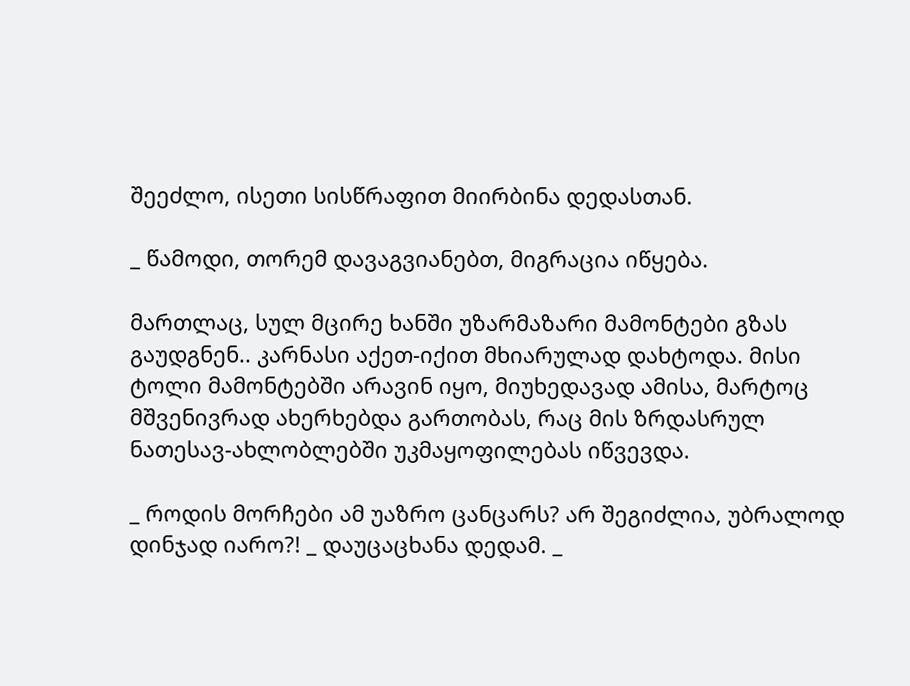შეეძლო, ისეთი სისწრაფით მიირბინა დედასთან.

_ წამოდი, თორემ დავაგვიანებთ, მიგრაცია იწყება.

მართლაც, სულ მცირე ხანში უზარმაზარი მამონტები გზას გაუდგნენ.. კარნასი აქეთ-იქით მხიარულად დახტოდა. მისი ტოლი მამონტებში არავინ იყო, მიუხედავად ამისა, მარტოც მშვენივრად ახერხებდა გართობას, რაც მის ზრდასრულ ნათესავ-ახლობლებში უკმაყოფილებას იწვევდა.

_ როდის მორჩები ამ უაზრო ცანცარს? არ შეგიძლია, უბრალოდ დინჯად იარო?! _ დაუცაცხანა დედამ. _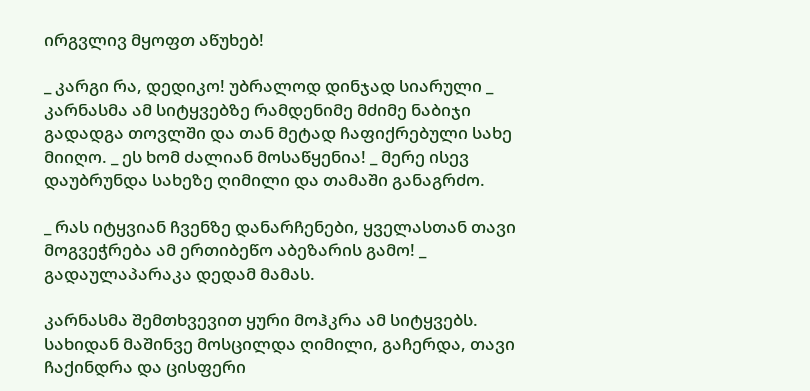ირგვლივ მყოფთ აწუხებ!

_ კარგი რა, დედიკო! უბრალოდ დინჯად სიარული _ კარნასმა ამ სიტყვებზე რამდენიმე მძიმე ნაბიჯი გადადგა თოვლში და თან მეტად ჩაფიქრებული სახე მიიღო. _ ეს ხომ ძალიან მოსაწყენია! _ მერე ისევ დაუბრუნდა სახეზე ღიმილი და თამაში განაგრძო.

_ რას იტყვიან ჩვენზე დანარჩენები, ყველასთან თავი მოგვეჭრება ამ ერთიბეწო აბეზარის გამო! _ გადაულაპარაკა დედამ მამას.

კარნასმა შემთხვევით ყური მოჰკრა ამ სიტყვებს. სახიდან მაშინვე მოსცილდა ღიმილი, გაჩერდა, თავი ჩაქინდრა და ცისფერი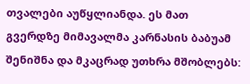თვალები აუწყლიანდა. ეს მათ გვერდზე მიმავალმა კარნასის ბაბუამ შენიშნა და მკაცრად უთხრა მშობლებს: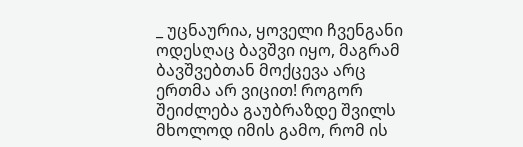_ უცნაურია, ყოველი ჩვენგანი ოდესღაც ბავშვი იყო, მაგრამ ბავშვებთან მოქცევა არც ერთმა არ ვიცით! როგორ შეიძლება გაუბრაზდე შვილს მხოლოდ იმის გამო, რომ ის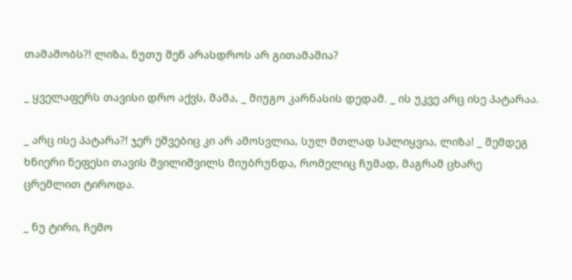თამაშობს?! ლიზა, ნუთუ შენ არასდროს არ გითამაშია?

_ ყველაფერს თავისი დრო აქვს, მამა, _ მიუგო კარნასის დედამ. _ ის უკვე არც ისე პატარაა.

_ არც ისე პატარა?! ჯერ ეშვებიც კი არ ამოსვლია, სულ მთლად სპლიყვია, ლიზა! _ შემდეგ ხნიერი ნეფესი თავის შვილიშვილს მიუბრუნდა, რომელიც ჩუმად, მაგრამ ცხარე ცრემლით ტიროდა.

_ ნუ ტირი, ჩემო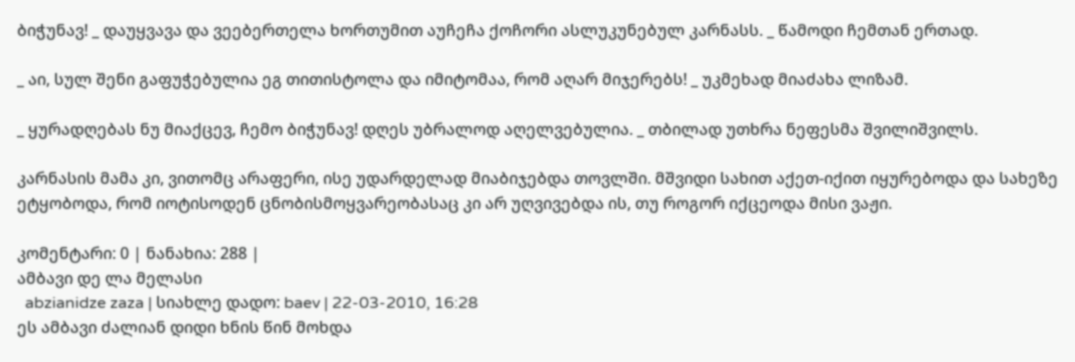ბიჭუნავ! _ დაუყვავა და ვეებერთელა ხორთუმით აუჩეჩა ქოჩორი ასლუკუნებულ კარნასს. _ წამოდი ჩემთან ერთად.

_ აი, სულ შენი გაფუჭებულია ეგ თითისტოლა და იმიტომაა, რომ აღარ მიჯერებს! _ უკმეხად მიაძახა ლიზამ.

_ ყურადღებას ნუ მიაქცევ, ჩემო ბიჭუნავ! დღეს უბრალოდ აღელვებულია. _ თბილად უთხრა ნეფესმა შვილიშვილს.

კარნასის მამა კი, ვითომც არაფერი, ისე უდარდელად მიაბიჯებდა თოვლში. მშვიდი სახით აქეთ-იქით იყურებოდა და სახეზე ეტყობოდა, რომ იოტისოდენ ცნობისმოყვარეობასაც კი არ უღვივებდა ის, თუ როგორ იქცეოდა მისი ვაჟი.

კომენტარი: 0 | ნანახია: 288 |
ამბავი დე ლა მელასი
  abzianidze zaza | სიახლე დადო: baev | 22-03-2010, 16:28
ეს ამბავი ძალიან დიდი ხნის წინ მოხდა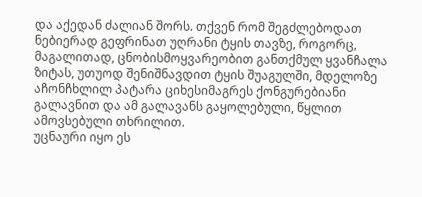და აქედან ძალიან შორს. თქვენ რომ შეგძლებოდათ ნებიერად გეფრინათ უღრანი ტყის თავზე, როგორც, მაგალითად, ცნობისმოყვარეობით განთქმულ ყვანჩალა ზიტას, უთუოდ შენიშნავდით ტყის შუაგულში, მდელოზე აჩონჩხლილ პატარა ციხესიმაგრეს ქონგურებიანი გალავნით და ამ გალავანს გაყოლებული, წყლით ამოვსებული თხრილით.
უცნაური იყო ეს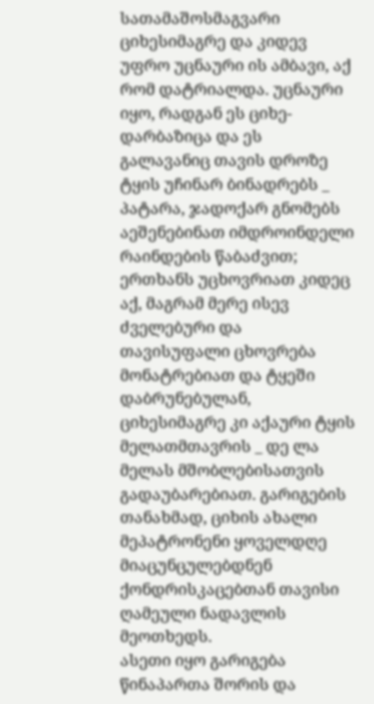სათამაშოსმაგვარი ციხესიმაგრე და კიდევ უფრო უცნაური ის ამბავი, აქ რომ დატრიალდა. უცნაური იყო, რადგან ეს ციხე-დარბაზიცა და ეს გალავანიც თავის დროზე ტყის უჩინარ ბინადრებს _ პატარა, ჯადოქარ გნომებს აეშენებინათ იმდროინდელი რაინდების წაბაძვით; ერთხანს უცხოვრიათ კიდეც აქ, მაგრამ მერე ისევ ძველებური და თავისუფალი ცხოვრება მონატრებიათ და ტყეში დაბრუნებულან, ციხესიმაგრე კი აქაური ტყის მელათმთავრის _ დე ლა მელას მშობლებისათვის გადაუბარებიათ. გარიგების თანახმად, ციხის ახალი მეპატრონენი ყოველდღე მიაცუნცულებდნენ ქონდრისკაცებთან თავისი ღამეული ნადავლის მეოთხედს.
ასეთი იყო გარიგება წინაპართა შორის და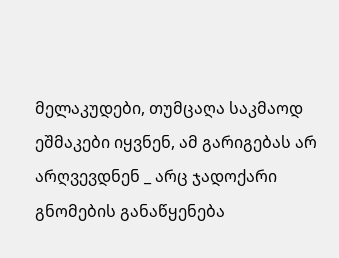მელაკუდები, თუმცაღა საკმაოდ ეშმაკები იყვნენ, ამ გარიგებას არ არღვევდნენ _ არც ჯადოქარი გნომების განაწყენება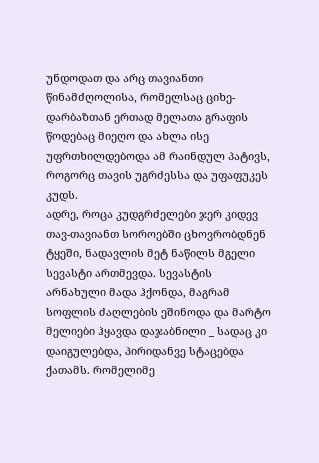უნდოდათ და არც თავიანთი წინამძღოლისა, რომელსაც ციხე-დარბაზთან ერთად მელათა გრაფის წოდებაც მიეღო და ახლა ისე უფრთხილდებოდა ამ რაინდულ პატივს, როგორც თავის უგრძესსა და უფაფუკეს კუდს.
ადრე, როცა კუდგრძელები ჯერ კიდევ თავ-თავიანთ სოროებში ცხოვრობდნენ ტყეში, ნადავლის მეტ ნაწილს მგელი სევასტი ართმევდა. სევასტის არნახული მადა ჰქონდა, მაგრამ სოფლის ძაღლების ეშინოდა და მარტო მელიები ჰყავდა დაჯაბნილი _ სადაც კი დაიგულებდა, პირიდანვე სტაცებდა ქათამს. რომელიმე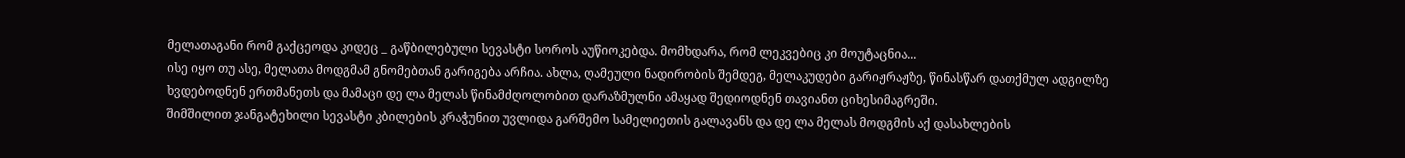მელათაგანი რომ გაქცეოდა კიდეც _ გაწბილებული სევასტი სოროს აუწიოკებდა. მომხდარა, რომ ლეკვებიც კი მოუტაცნია...
ისე იყო თუ ასე, მელათა მოდგმამ გნომებთან გარიგება არჩია. ახლა, ღამეული ნადირობის შემდეგ, მელაკუდები გარიჟრაჟზე, წინასწარ დათქმულ ადგილზე ხვდებოდნენ ერთმანეთს და მამაცი დე ლა მელას წინამძღოლობით დარაზმულნი ამაყად შედიოდნენ თავიანთ ციხესიმაგრეში.
შიმშილით ჯანგატეხილი სევასტი კბილების კრაჭუნით უვლიდა გარშემო სამელიეთის გალავანს და დე ლა მელას მოდგმის აქ დასახლების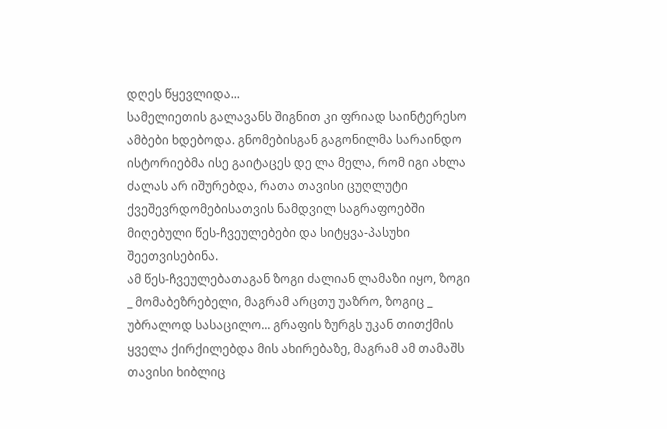დღეს წყევლიდა...
სამელიეთის გალავანს შიგნით კი ფრიად საინტერესო ამბები ხდებოდა. გნომებისგან გაგონილმა სარაინდო ისტორიებმა ისე გაიტაცეს დე ლა მელა, რომ იგი ახლა ძალას არ იშურებდა, რათა თავისი ცუღლუტი ქვეშევრდომებისათვის ნამდვილ საგრაფოებში მიღებული წეს-ჩვეულებები და სიტყვა-პასუხი შეეთვისებინა.
ამ წეს-ჩვეულებათაგან ზოგი ძალიან ლამაზი იყო, ზოგი _ მომაბეზრებელი, მაგრამ არცთუ უაზრო, ზოგიც _ უბრალოდ სასაცილო... გრაფის ზურგს უკან თითქმის ყველა ქირქილებდა მის ახირებაზე, მაგრამ ამ თამაშს თავისი ხიბლიც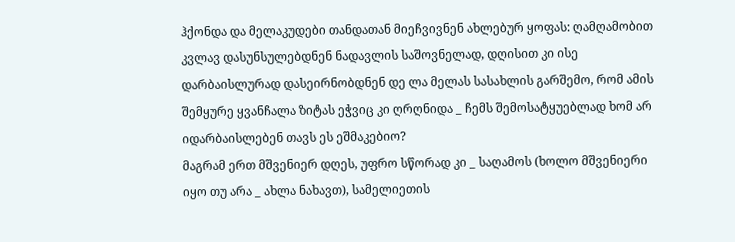ჰქონდა და მელაკუდები თანდათან მიეჩვივნენ ახლებურ ყოფას: ღამღამობით კვლავ დასუნსულებდნენ ნადავლის საშოვნელად, დღისით კი ისე დარბაისლურად დასეირნობდნენ დე ლა მელას სასახლის გარშემო, რომ ამის შემყურე ყვანჩალა ზიტას ეჭვიც კი ღრღნიდა _ ჩემს შემოსატყუებლად ხომ არ იდარბაისლებენ თავს ეს ეშმაკებიო?
მაგრამ ერთ მშვენიერ დღეს, უფრო სწორად კი _ საღამოს (ხოლო მშვენიერი იყო თუ არა _ ახლა ნახავთ), სამელიეთის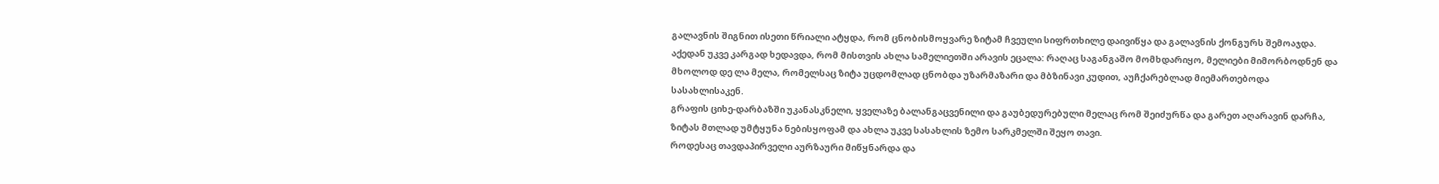გალავნის შიგნით ისეთი წრიალი ატყდა, რომ ცნობისმოყვარე ზიტამ ჩვეული სიფრთხილე დაივიწყა და გალავნის ქონგურს შემოაჯდა. აქედან უკვე კარგად ხედავდა, რომ მისთვის ახლა სამელიეთში არავის ეცალა: რაღაც საგანგაშო მომხდარიყო, მელიები მიმორბოდნენ და მხოლოდ დე ლა მელა, რომელსაც ზიტა უცდომლად ცნობდა უზარმაზარი და მბზინავი კუდით, აუჩქარებლად მიემართებოდა სასახლისაკენ.
გრაფის ციხე-დარბაზში უკანასკნელი, ყველაზე ბალანგაცვენილი და გაუბედურებული მელაც რომ შეიძურწა და გარეთ აღარავინ დარჩა, ზიტას მთლად უმტყუნა ნებისყოფამ და ახლა უკვე სასახლის ზემო სარკმელში შეყო თავი.
როდესაც თავდაპირველი აურზაური მიწყნარდა და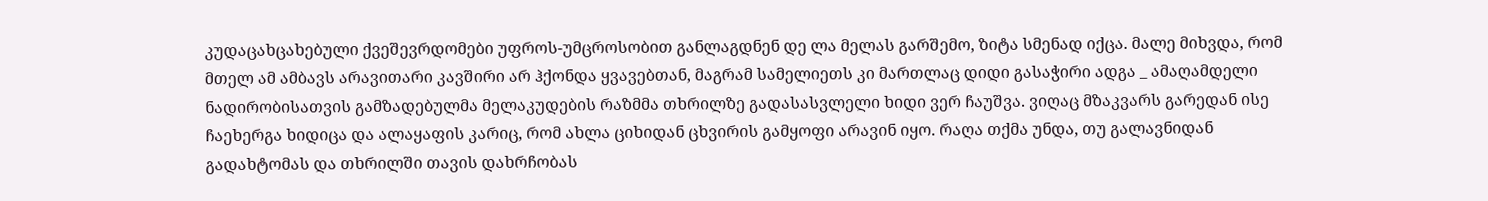კუდაცახცახებული ქვეშევრდომები უფროს-უმცროსობით განლაგდნენ დე ლა მელას გარშემო, ზიტა სმენად იქცა. მალე მიხვდა, რომ მთელ ამ ამბავს არავითარი კავშირი არ ჰქონდა ყვავებთან, მაგრამ სამელიეთს კი მართლაც დიდი გასაჭირი ადგა _ ამაღამდელი ნადირობისათვის გამზადებულმა მელაკუდების რაზმმა თხრილზე გადასასვლელი ხიდი ვერ ჩაუშვა. ვიღაც მზაკვარს გარედან ისე ჩაეხერგა ხიდიცა და ალაყაფის კარიც, რომ ახლა ციხიდან ცხვირის გამყოფი არავინ იყო. რაღა თქმა უნდა, თუ გალავნიდან გადახტომას და თხრილში თავის დახრჩობას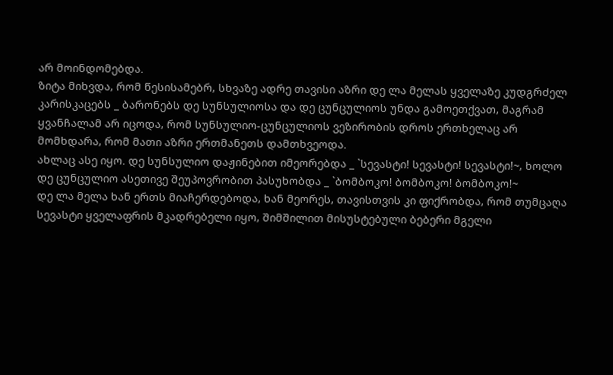არ მოინდომებდა.
ზიტა მიხვდა, რომ წესისამებრ, სხვაზე ადრე თავისი აზრი დე ლა მელას ყველაზე კუდგრძელ კარისკაცებს _ ბარონებს დე სუნსულიოსა და დე ცუნცულიოს უნდა გამოეთქვათ, მაგრამ ყვანჩალამ არ იცოდა, რომ სუნსულიო-ცუნცულიოს ვეზირობის დროს ერთხელაც არ მომხდარა, რომ მათი აზრი ერთმანეთს დამთხვეოდა.
ახლაც ასე იყო. დე სუნსულიო დაჟინებით იმეორებდა _ `სევასტი! სევასტი! სევასტი!~, ხოლო დე ცუნცულიო ასეთივე შეუპოვრობით პასუხობდა _ `ბომბოკო! ბომბოკო! ბომბოკო!~
დე ლა მელა ხან ერთს მიაჩერდებოდა, ხან მეორეს, თავისთვის კი ფიქრობდა, რომ თუმცაღა სევასტი ყველაფრის მკადრებელი იყო, შიმშილით მისუსტებული ბებერი მგელი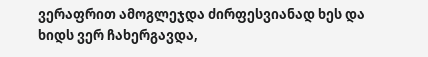ვერაფრით ამოგლეჯდა ძირფესვიანად ხეს და ხიდს ვერ ჩახერგავდა,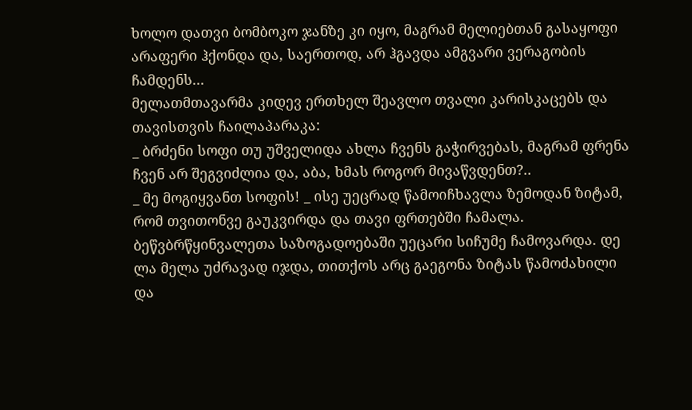ხოლო დათვი ბომბოკო ჯანზე კი იყო, მაგრამ მელიებთან გასაყოფი არაფერი ჰქონდა და, საერთოდ, არ ჰგავდა ამგვარი ვერაგობის ჩამდენს...
მელათმთავარმა კიდევ ერთხელ შეავლო თვალი კარისკაცებს და თავისთვის ჩაილაპარაკა:
_ ბრძენი სოფი თუ უშველიდა ახლა ჩვენს გაჭირვებას, მაგრამ ფრენა ჩვენ არ შეგვიძლია და, აბა, ხმას როგორ მივაწვდენთ?..
_ მე მოგიყვანთ სოფის! _ ისე უეცრად წამოიჩხავლა ზემოდან ზიტამ, რომ თვითონვე გაუკვირდა და თავი ფრთებში ჩამალა.
ბეწვბრწყინვალეთა საზოგადოებაში უეცარი სიჩუმე ჩამოვარდა. დე ლა მელა უძრავად იჯდა, თითქოს არც გაეგონა ზიტას წამოძახილი და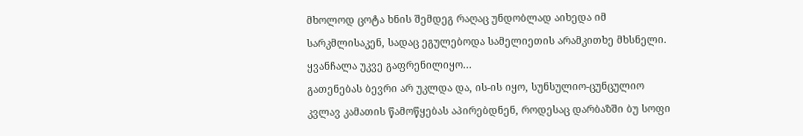მხოლოდ ცოტა ხნის შემდეგ რაღაც უნდობლად აიხედა იმ სარკმლისაკენ, სადაც ეგულებოდა სამელიეთის არამკითხე მხსნელი. ყვანჩალა უკვე გაფრენილიყო...
გათენებას ბევრი არ უკლდა და, ის-ის იყო, სუნსულიო-ცუნცულიო კვლავ კამათის წამოწყებას აპირებდნენ, როდესაც დარბაზში ბუ სოფი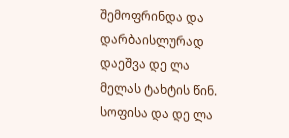შემოფრინდა და დარბაისლურად დაეშვა დე ლა მელას ტახტის წინ.
სოფისა და დე ლა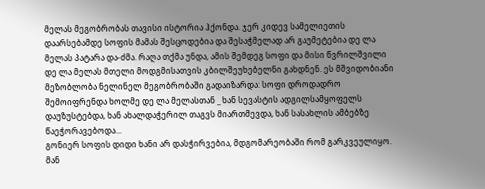მელას მეგობრობას თავისი ისტორია ჰქონდა. ჯერ კიდევ სამელიეთის დაარსებამდე სოფის მამას შესცოდებია და შესაჭმელად არ გაუმეტებია დე ლა მელას პატარა და-ძმა. რაღა თქმა უნდა, ამის შემდეგ სოფი და მისი წვრილშვილი დე ლა მელას მთელი მოდგმისათვის კბილშეუხებელნი გახდნენ. ეს მშვიდობიანი მეზობლობა ნელინელ მეგობრობაში გადაიზარდა: სოფი დროდადრო შემოიფრენდა ხოლმე დე ლა მელასთან _ ხან სევასტის ადგილსამყოფელს დაუზუსტებდა, ხან ახალდაჭერილ თაგვს მიართმევდა, ხან სასახლის ამბებზე წაეჭორავებოდა...
გონიერ სოფის დიდი ხანი არ დასჭირვებია, მდგომარეობაში რომ გარკვეულიყო. მან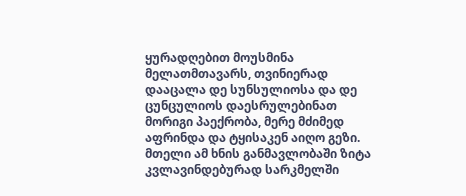ყურადღებით მოუსმინა მელათმთავარს, თვინიერად დააცალა დე სუნსულიოსა და დე ცუნცულიოს დაესრულებინათ მორიგი პაექრობა, მერე მძიმედ აფრინდა და ტყისაკენ აიღო გეზი.
მთელი ამ ხნის განმავლობაში ზიტა კვლავინდებურად სარკმელში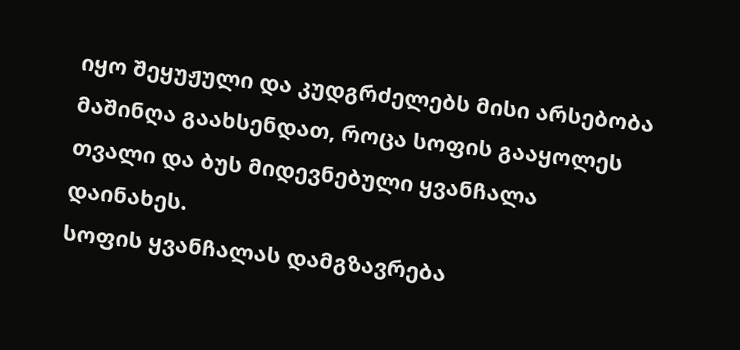იყო შეყუჟული და კუდგრძელებს მისი არსებობა მაშინღა გაახსენდათ, როცა სოფის გააყოლეს თვალი და ბუს მიდევნებული ყვანჩალა დაინახეს.
სოფის ყვანჩალას დამგზავრება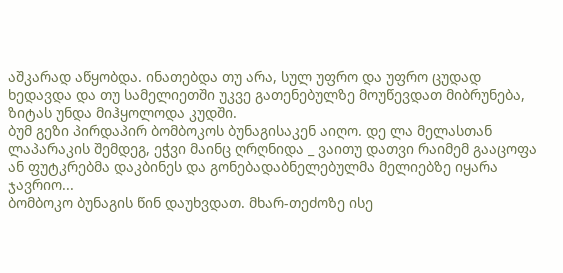აშკარად აწყობდა. ინათებდა თუ არა, სულ უფრო და უფრო ცუდად ხედავდა და თუ სამელიეთში უკვე გათენებულზე მოუწევდათ მიბრუნება, ზიტას უნდა მიჰყოლოდა კუდში.
ბუმ გეზი პირდაპირ ბომბოკოს ბუნაგისაკენ აიღო. დე ლა მელასთან ლაპარაკის შემდეგ, ეჭვი მაინც ღრღნიდა _ ვაითუ დათვი რაიმემ გააცოფა ან ფუტკრებმა დაკბინეს და გონებადაბნელებულმა მელიებზე იყარა ჯავრიო...
ბომბოკო ბუნაგის წინ დაუხვდათ. მხარ-თეძოზე ისე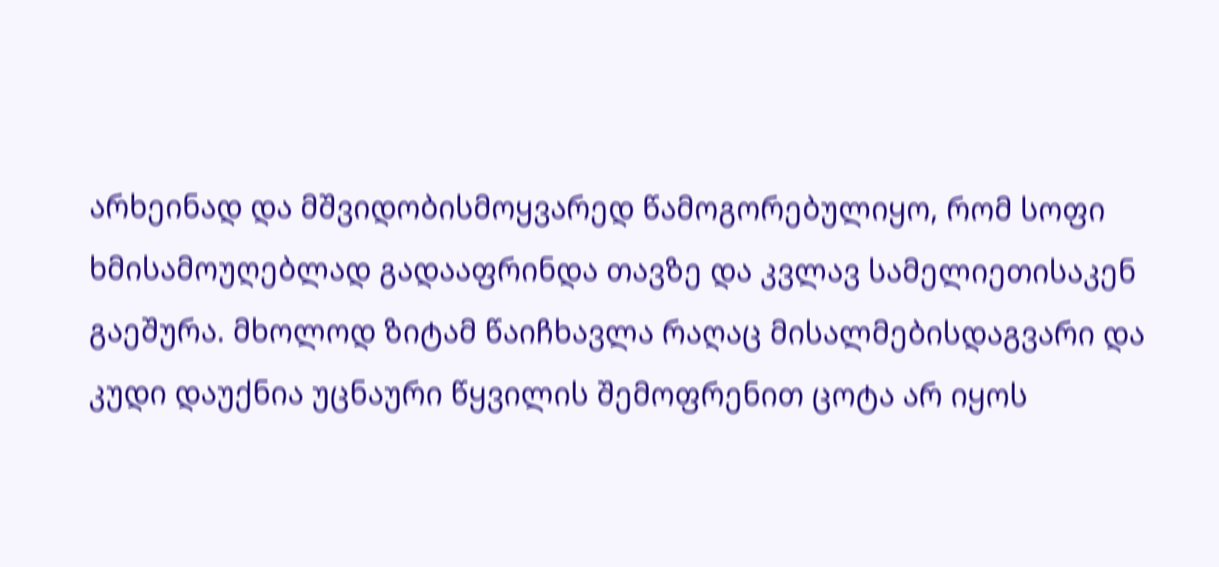არხეინად და მშვიდობისმოყვარედ წამოგორებულიყო, რომ სოფი ხმისამოუღებლად გადააფრინდა თავზე და კვლავ სამელიეთისაკენ გაეშურა. მხოლოდ ზიტამ წაიჩხავლა რაღაც მისალმებისდაგვარი და კუდი დაუქნია უცნაური წყვილის შემოფრენით ცოტა არ იყოს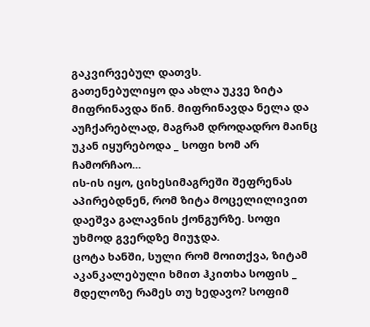გაკვირვებულ დათვს.
გათენებულიყო და ახლა უკვე ზიტა მიფრინავდა წინ. მიფრინავდა ნელა და აუჩქარებლად, მაგრამ დროდადრო მაინც უკან იყურებოდა _ სოფი ხომ არ ჩამორჩაო...
ის-ის იყო, ციხესიმაგრეში შეფრენას აპირებდნენ, რომ ზიტა მოცელილივით დაეშვა გალავნის ქონგურზე. სოფი უხმოდ გვერდზე მიუჯდა.
ცოტა ხანში, სული რომ მოითქვა, ზიტამ აკანკალებული ხმით ჰკითხა სოფის _ მდელოზე რამეს თუ ხედავო? სოფიმ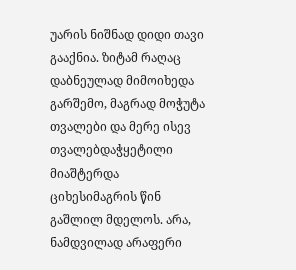უარის ნიშნად დიდი თავი გააქნია. ზიტამ რაღაც დაბნეულად მიმოიხედა გარშემო, მაგრად მოჭუტა თვალები და მერე ისევ თვალებდაჭყეტილი მიაშტერდა ციხესიმაგრის წინ გაშლილ მდელოს. არა, ნამდვილად არაფერი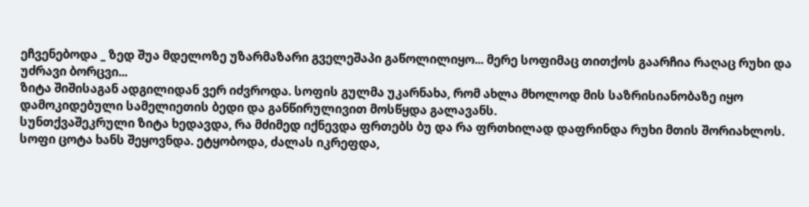ეჩვენებოდა _ ზედ შუა მდელოზე უზარმაზარი გველეშაპი გაწოლილიყო... მერე სოფიმაც თითქოს გაარჩია რაღაც რუხი და უძრავი ბორცვი...
ზიტა შიშისაგან ადგილიდან ვერ იძვროდა. სოფის გულმა უკარნახა, რომ ახლა მხოლოდ მის საზრისიანობაზე იყო დამოკიდებული სამელიეთის ბედი და განწირულივით მოსწყდა გალავანს.
სუნთქვაშეკრული ზიტა ხედავდა, რა მძიმედ იქნევდა ფრთებს ბუ და რა ფრთხილად დაფრინდა რუხი მთის შორიახლოს. სოფი ცოტა ხანს შეყოვნდა. ეტყობოდა, ძალას იკრეფდა,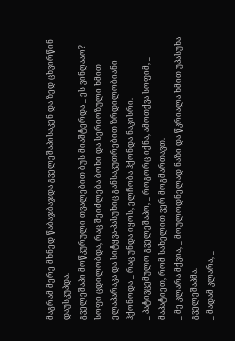მაგრამ მერე მხნედ წაბაჯბაჯდა გველეშაპისაკენ და ზედ ცხვირწინ დაუსკუპდა.
გველეშაპი მოწკურული თვალებით ბუს მიაშტერდა _ ეს ვინღააო?
სოფი ცდილობდა, რაც შეიძლება ბოხი და სერიოზული ხმით ელაპარაკა და სიტყვა-პასუხიც განსაკუთრებით ზრდილობიანი ჰქონოდა _ რაც უნდა იყოს, ელჩობა ჰქონდა ნაკისრი.
_ პატივცემულო გველეშაპო, _ როგორც იქნა, ამოთქვა სოფიმ, _ მაპატიეთ, რომ სახელით ვერ მოგმართავთ.
_ მე კლარა მქვია, _ მოულოდნელად ნაზი და წკრიალა ხმით უპასუხა გველეშაპმა.
_ მადამ კლარა, _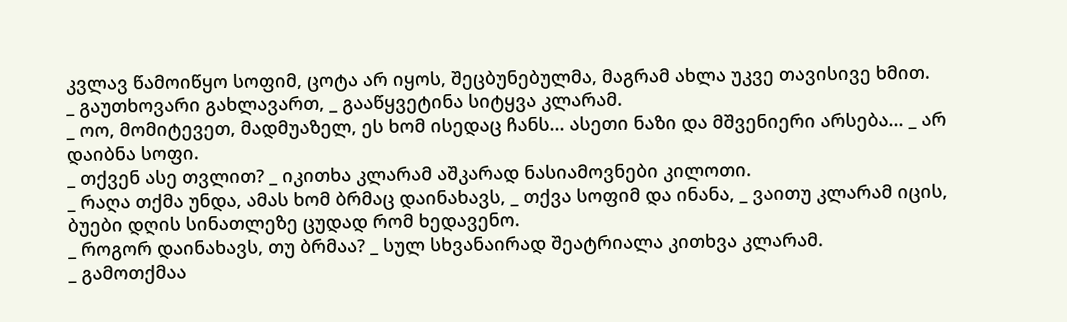კვლავ წამოიწყო სოფიმ, ცოტა არ იყოს, შეცბუნებულმა, მაგრამ ახლა უკვე თავისივე ხმით.
_ გაუთხოვარი გახლავართ, _ გააწყვეტინა სიტყვა კლარამ.
_ ოო, მომიტევეთ, მადმუაზელ, ეს ხომ ისედაც ჩანს... ასეთი ნაზი და მშვენიერი არსება... _ არ დაიბნა სოფი.
_ თქვენ ასე თვლით? _ იკითხა კლარამ აშკარად ნასიამოვნები კილოთი.
_ რაღა თქმა უნდა, ამას ხომ ბრმაც დაინახავს, _ თქვა სოფიმ და ინანა, _ ვაითუ კლარამ იცის, ბუები დღის სინათლეზე ცუდად რომ ხედავენო.
_ როგორ დაინახავს, თუ ბრმაა? _ სულ სხვანაირად შეატრიალა კითხვა კლარამ.
_ გამოთქმაა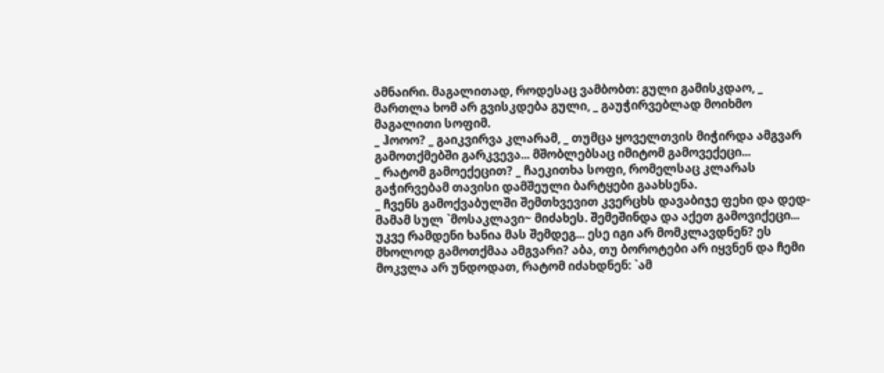ამნაირი. მაგალითად, როდესაც ვამბობთ: გული გამისკდაო, _ მართლა ხომ არ გვისკდება გული, _ გაუჭირვებლად მოიხმო მაგალითი სოფიმ.
_ ჰოოო? _ გაიკვირვა კლარამ, _ თუმცა ყოველთვის მიჭირდა ამგვარ გამოთქმებში გარკვევა... მშობლებსაც იმიტომ გამოვექეცი...
_ რატომ გამოექეცით? _ ჩაეკითხა სოფი, რომელსაც კლარას გაჭირვებამ თავისი დამშეული ბარტყები გაახსენა.
_ ჩვენს გამოქვაბულში შემთხვევით კვერცხს დავაბიჯე ფეხი და დედ-მამამ სულ `მოსაკლავი~ მიძახეს. შემეშინდა და აქეთ გამოვიქეცი... უკვე რამდენი ხანია მას შემდეგ... ესე იგი არ მომკლავდნენ? ეს მხოლოდ გამოთქმაა ამგვარი? აბა, თუ ბოროტები არ იყვნენ და ჩემი მოკვლა არ უნდოდათ, რატომ იძახდნენ: `ამ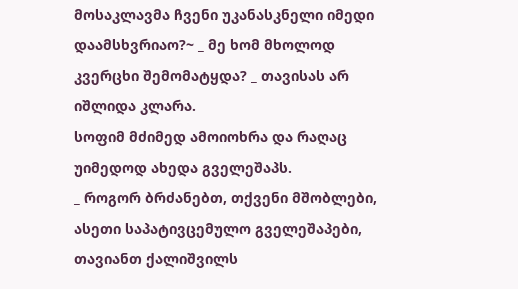მოსაკლავმა ჩვენი უკანასკნელი იმედი დაამსხვრიაო?~ _ მე ხომ მხოლოდ კვერცხი შემომატყდა? _ თავისას არ იშლიდა კლარა.
სოფიმ მძიმედ ამოიოხრა და რაღაც უიმედოდ ახედა გველეშაპს.
_ როგორ ბრძანებთ, თქვენი მშობლები, ასეთი საპატივცემულო გველეშაპები, თავიანთ ქალიშვილს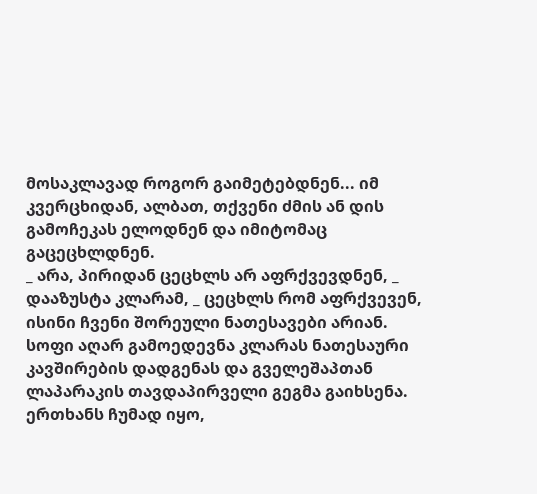მოსაკლავად როგორ გაიმეტებდნენ... იმ კვერცხიდან, ალბათ, თქვენი ძმის ან დის გამოჩეკას ელოდნენ და იმიტომაც გაცეცხლდნენ.
_ არა, პირიდან ცეცხლს არ აფრქვევდნენ, _ დააზუსტა კლარამ, _ ცეცხლს რომ აფრქვევენ, ისინი ჩვენი შორეული ნათესავები არიან.
სოფი აღარ გამოედევნა კლარას ნათესაური კავშირების დადგენას და გველეშაპთან ლაპარაკის თავდაპირველი გეგმა გაიხსენა. ერთხანს ჩუმად იყო,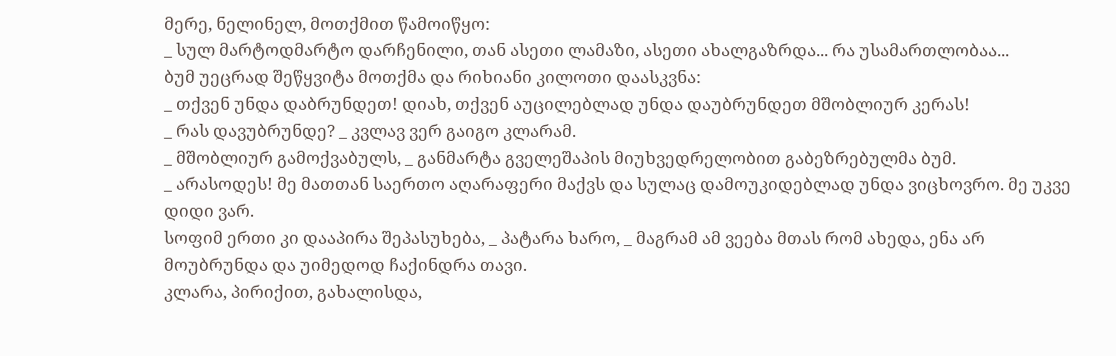მერე, ნელინელ, მოთქმით წამოიწყო:
_ სულ მარტოდმარტო დარჩენილი, თან ასეთი ლამაზი, ასეთი ახალგაზრდა... რა უსამართლობაა...
ბუმ უეცრად შეწყვიტა მოთქმა და რიხიანი კილოთი დაასკვნა:
_ თქვენ უნდა დაბრუნდეთ! დიახ, თქვენ აუცილებლად უნდა დაუბრუნდეთ მშობლიურ კერას!
_ რას დავუბრუნდე? _ კვლავ ვერ გაიგო კლარამ.
_ მშობლიურ გამოქვაბულს, _ განმარტა გველეშაპის მიუხვედრელობით გაბეზრებულმა ბუმ.
_ არასოდეს! მე მათთან საერთო აღარაფერი მაქვს და სულაც დამოუკიდებლად უნდა ვიცხოვრო. მე უკვე დიდი ვარ.
სოფიმ ერთი კი დააპირა შეპასუხება, _ პატარა ხარო, _ მაგრამ ამ ვეება მთას რომ ახედა, ენა არ მოუბრუნდა და უიმედოდ ჩაქინდრა თავი.
კლარა, პირიქით, გახალისდა,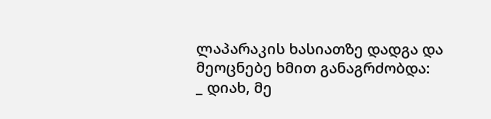ლაპარაკის ხასიათზე დადგა და მეოცნებე ხმით განაგრძობდა:
_ დიახ, მე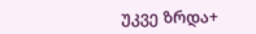უკვე ზრდა+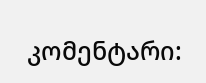კომენტარი: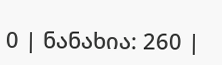0 | ნანახია: 260 |